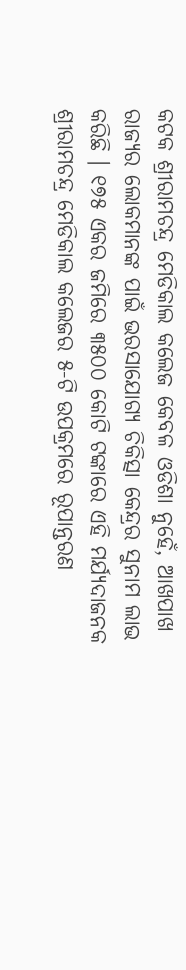କଟକ ଶ୍ରୀରାମଚନ୍ଦ୍ର ମେଡିକାଲ କଲେଜ କେବଳ ଓଡିଶା ନୁହେଁ, ଆଖପାଖ ରାଜ୍ୟର ଲୋକମାନଙ୍କ ପାଇଁ ଭରସାଯୋଗ୍ୟ ଚିକିତ୍ସା କେନ୍ଦ୍ରର ସୁନାମ ଲାଭ କରିଛି । ୧୭୫ ଏକର ଜମିରେ ୩୫୦୦ କୋଟି ଟଙ୍କାରେ ଏହି ମର୍ଯ୍ୟଦାଜନକ ଶ୍ରୀରାମଚନ୍ଦ୍ର ମେଡିକାଲ କଲେଜର ୫-ଟି ଉପକ୍ରମରେ ରୂପାନ୍ତରଣ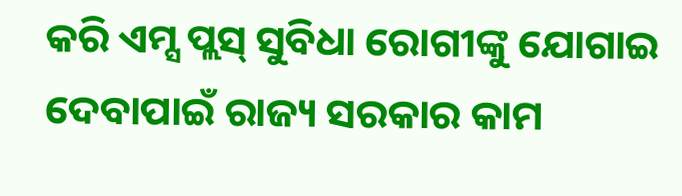କରି ଏମ୍ସ ପ୍ଲସ୍ ସୁବିଧା ରୋଗୀଙ୍କୁ ଯୋଗାଇ ଦେବାପାଇଁ ରାଜ୍ୟ ସରକାର କାମ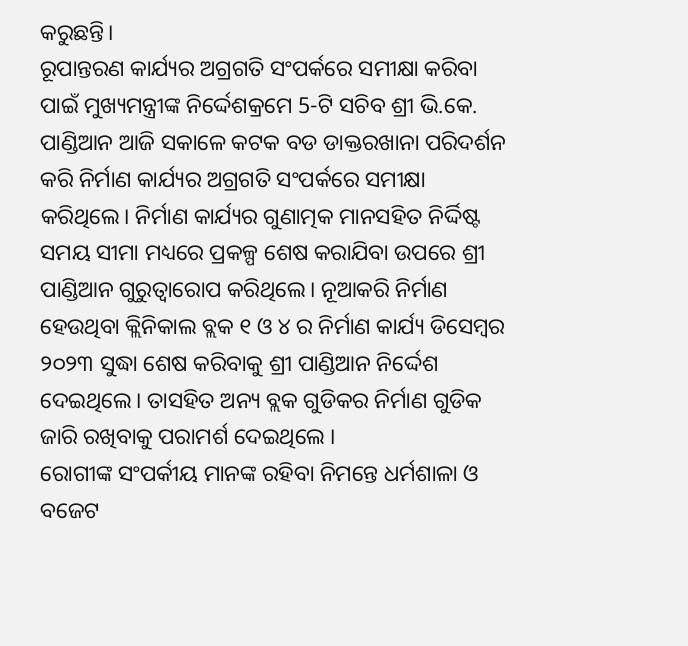କରୁଛନ୍ତି।
ରୂପାନ୍ତରଣ କାର୍ଯ୍ୟର ଅଗ୍ରଗତି ସଂପର୍କରେ ସମୀକ୍ଷା କରିବା ପାଇଁ ମୁଖ୍ୟମନ୍ତ୍ରୀଙ୍କ ନିର୍ଦ୍ଦେଶକ୍ରମେ 5-ଟି ସଚିବ ଶ୍ରୀ ଭି.କେ. ପାଣ୍ଡିଆନ ଆଜି ସକାଳେ କଟକ ବଡ ଡାକ୍ତରଖାନା ପରିଦର୍ଶନ କରି ନିର୍ମାଣ କାର୍ଯ୍ୟର ଅଗ୍ରଗତି ସଂପର୍କରେ ସମୀକ୍ଷା କରିଥିଲେ। ନିର୍ମାଣ କାର୍ଯ୍ୟର ଗୁଣାତ୍ମକ ମାନସହିତ ନିର୍ଦ୍ଦିଷ୍ଟ ସମୟ ସୀମା ମଧ୍ୟରେ ପ୍ରକଳ୍ପ ଶେଷ କରାଯିବା ଉପରେ ଶ୍ରୀ ପାଣ୍ଡିଆନ ଗୁରୁତ୍ବାରୋପ କରିଥିଲେ। ନୂଆକରି ନିର୍ମାଣ ହେଉଥିବା କ୍ଲିନିକାଲ ବ୍ଲକ ୧ ଓ ୪ ର ନିର୍ମାଣ କାର୍ଯ୍ୟ ଡିସେମ୍ବର ୨୦୨୩ ସୁଦ୍ଧା ଶେଷ କରିବାକୁ ଶ୍ରୀ ପାଣ୍ଡିଆନ ନିର୍ଦ୍ଦେଶ ଦେଇଥିଲେ। ତାସହିତ ଅନ୍ୟ ବ୍ଲକ ଗୁଡିକର ନିର୍ମାଣ ଗୁଡିକ ଜାରି ରଖିବାକୁ ପରାମର୍ଶ ଦେଇଥିଲେ ।
ରୋଗୀଙ୍କ ସଂପର୍କୀୟ ମାନଙ୍କ ରହିବା ନିମନ୍ତେ ଧର୍ମଶାଳା ଓ ବଜେଟ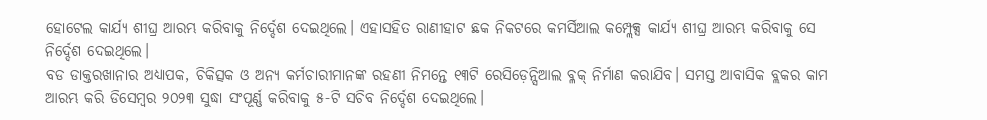ହୋଟେଲ କାର୍ଯ୍ୟ ଶୀଘ୍ର ଆରମ୍ଭ କରିବାକୁ ନିର୍ଦ୍ଦେଶ ଦେଇଥିଲେ। ଏହାସହିତ ରାଣୀହାଟ ଛକ ନିକଟରେ କମର୍ସିଆଲ କମ୍ପ୍ଲେକ୍ସ କାର୍ଯ୍ୟ ଶୀଘ୍ର ଆରମ୍ଭ କରିବାକୁ ସେ ନିର୍ଦ୍ଦେଶ ଦେଇଥିଲେ।
ବଡ ଡାକ୍ତରଖାନାର ଅଧ୍ୟାପକ, ଚିକିତ୍ସକ ଓ ଅନ୍ୟ କର୍ମଚାରୀମାନଙ୍କ ରହଣୀ ନିମନ୍ତେ ୧୩ଟି ରେସିଡ଼େନ୍ସିଆଲ ବ୍ଳକ୍ ନିର୍ମାଣ କରାଯିବ। ସମସ୍ତ ଆବାସିକ ବ୍ଲକର କାମ ଆରମ୍ଭ କରି ଡିସେମ୍ବର ୨୦୨୩ ସୁଦ୍ଧା ସଂପୂର୍ଣ୍ଣ କରିବାକୁ ୫-ଟି ସଚିବ ନିର୍ଦ୍ଦେଶ ଦେଇଥିଲେ।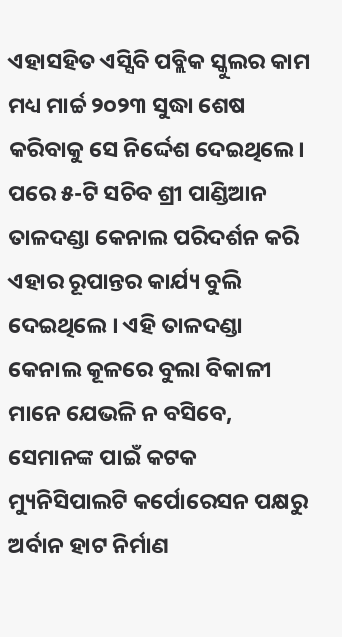ଏହାସହିତ ଏସ୍ସିବି ପବ୍ଲିକ ସ୍କୁଲର କାମ ମଧ୍ୟ ମାର୍ଚ୍ଚ ୨୦୨୩ ସୁଦ୍ଧା ଶେଷ କରିବାକୁ ସେ ନିର୍ଦ୍ଦେଶ ଦେଇଥିଲେ।
ପରେ ୫-ଟି ସଚିବ ଶ୍ରୀ ପାଣ୍ଡିଆନ ତାଳଦଣ୍ଡା କେନାଲ ପରିଦର୍ଶନ କରି ଏହାର ରୂପାନ୍ତର କାର୍ଯ୍ୟ ବୁଲି ଦେଇଥିଲେ । ଏହି ତାଳଦଣ୍ଡା କେନାଲ କୂଳରେ ବୁଲା ବିକାଳୀ ମାନେ ଯେଭଳି ନ ବସିବେ, ସେମାନଙ୍କ ପାଇଁ କଟକ ମ୍ୟୁନିସିପାଲଟି କର୍ପୋରେସନ ପକ୍ଷରୁ ଅର୍ବାନ ହାଟ ନିର୍ମାଣ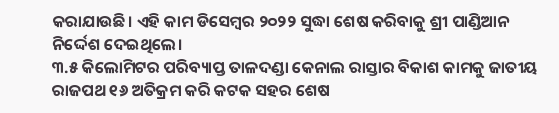କରାଯାଉଛି। ଏହି କାମ ଡିସେମ୍ବର ୨୦୨୨ ସୁଦ୍ଧା ଶେଷ କରିବାକୁ ଶ୍ରୀ ପାଣ୍ଡିଆନ ନିର୍ଦ୍ଦେଶ ଦେଇଥିଲେ।
୩.୫ କିଲୋମିଟର ପରିବ୍ୟାପ୍ତ ତାଳଦଣ୍ଡା କେନାଲ ରାସ୍ତାର ବିକାଶ କାମକୁ ଜାତୀୟ ରାଜପଥ ୧୬ ଅତିକ୍ରମ କରି କଟକ ସହର ଶେଷ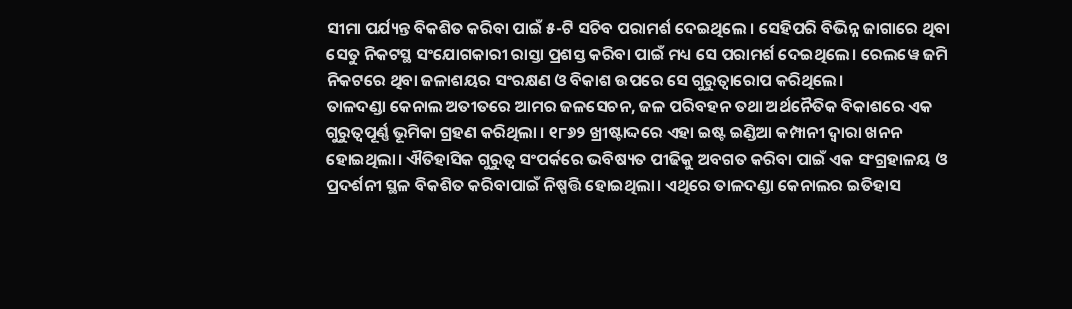ସୀମା ପର୍ଯ୍ୟନ୍ତ ବିକଶିତ କରିବା ପାଇଁ ୫-ଟି ସଚିବ ପରାମର୍ଶ ଦେଇଥିଲେ । ସେହିପରି ବିଭିନ୍ନ ଜାଗାରେ ଥିବା ସେତୁ ନିକଟସ୍ଥ ସଂଯୋଗକାରୀ ରାସ୍ତା ପ୍ରଶସ୍ତ କରିବା ପାଇଁ ମଧ୍ୟ ସେ ପରାମର୍ଶ ଦେଇଥିଲେ। ରେଲୱେ ଜମି ନିକଟରେ ଥିବା ଜଳାଶୟର ସଂରକ୍ଷଣ ଓ ବିକାଶ ଉପରେ ସେ ଗୁରୁତ୍ବାରୋପ କରିଥିଲେ।
ତାଳଦଣ୍ଡା କେନାଲ ଅତୀତରେ ଆମର ଜଳସେଚନ, ଜଳ ପରିବହନ ତଥା ଅର୍ଥନୈତିକ ବିକାଶରେ ଏକ ଗୁରୁତ୍ବପୂର୍ଣ୍ଣ ଭୂମିକା ଗ୍ରହଣ କରିଥିଲା । ୧୮୬୨ ଖ୍ରୀଷ୍ଟାଦ୍ଦରେ ଏହା ଇଷ୍ଟ ଇଣ୍ଡିଆ କମ୍ପାନୀ ଦ୍ବାରା ଖନନ ହୋଇଥିଲା। ଐତିହାସିକ ଗୁରୁତ୍ବ ସଂପର୍କରେ ଭବିଷ୍ୟତ ପୀଢିକୁ ଅବଗତ କରିବା ପାଇଁ ଏକ ସଂଗ୍ରହାଳୟ ଓ ପ୍ରଦର୍ଶନୀ ସ୍ଥଳ ବିକଶିତ କରିବାପାଇଁ ନିଷ୍ପତ୍ତି ହୋଇଥିଲା। ଏଥିରେ ତାଳଦଣ୍ଡା କେନାଲର ଇତିହାସ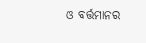ଓ ବର୍ତ୍ତମାନର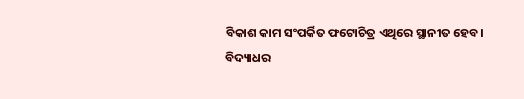ବିକାଶ କାମ ସଂପର୍କିତ ଫଟୋଚିତ୍ର ଏଥିରେ ସ୍ଥାନୀତ ହେବ।
ବିଦ୍ୟାଧର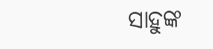ସାହୁଙ୍କ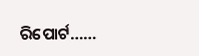ରିପୋର୍ଟ……